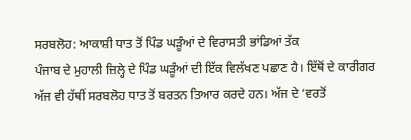ਸਰਬਲੋਹ: ਆਕਾਸ਼ੀ ਧਾਤ ਤੋਂ ਪਿੰਡ ਘੜੂੰਆਂ ਦੇ ਵਿਰਾਸਤੀ ਭਾਂਡਿਆਂ ਤੱਕ
ਪੰਜਾਬ ਦੇ ਮੁਹਾਲੀ ਜ਼ਿਲ੍ਹੇ ਦੇ ਪਿੰਡ ਘੜੂੰਆਂ ਦੀ ਇੱਕ ਵਿਲੱਖਣ ਪਛਾਣ ਹੈ। ਇੱਥੋਂ ਦੇ ਕਾਰੀਗਰ ਅੱਜ ਵੀ ਹੱਥੀਂ ਸਰਬਲੋਹ ਧਾਤ ਤੋਂ ਬਰਤਨ ਤਿਆਰ ਕਰਦੇ ਹਨ। ਅੱਜ ਦੇ ‘ਵਰਤੋਂ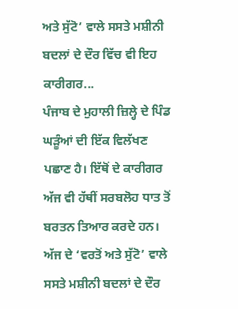ਅਤੇ ਸੁੱਟੋ’ ਵਾਲੇ ਸਸਤੇ ਮਸ਼ੀਨੀ ਬਦਲਾਂ ਦੇ ਦੌਰ ਵਿੱਚ ਵੀ ਇਹ ਕਾਰੀਗਰ...
ਪੰਜਾਬ ਦੇ ਮੁਹਾਲੀ ਜ਼ਿਲ੍ਹੇ ਦੇ ਪਿੰਡ ਘੜੂੰਆਂ ਦੀ ਇੱਕ ਵਿਲੱਖਣ ਪਛਾਣ ਹੈ। ਇੱਥੋਂ ਦੇ ਕਾਰੀਗਰ ਅੱਜ ਵੀ ਹੱਥੀਂ ਸਰਬਲੋਹ ਧਾਤ ਤੋਂ ਬਰਤਨ ਤਿਆਰ ਕਰਦੇ ਹਨ। ਅੱਜ ਦੇ ‘ਵਰਤੋਂ ਅਤੇ ਸੁੱਟੋ’ ਵਾਲੇ ਸਸਤੇ ਮਸ਼ੀਨੀ ਬਦਲਾਂ ਦੇ ਦੌਰ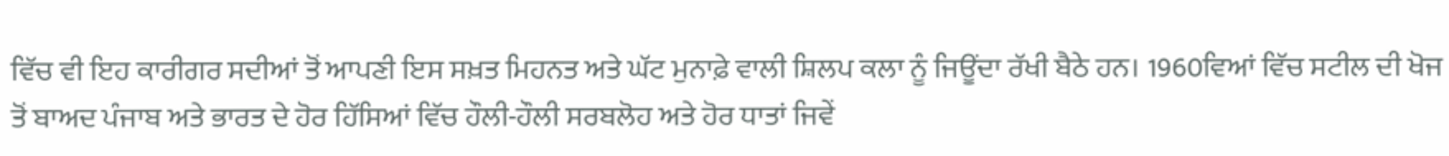ਵਿੱਚ ਵੀ ਇਹ ਕਾਰੀਗਰ ਸਦੀਆਂ ਤੋਂ ਆਪਣੀ ਇਸ ਸਖ਼ਤ ਮਿਹਨਤ ਅਤੇ ਘੱਟ ਮੁਨਾਫ਼ੇ ਵਾਲੀ ਸ਼ਿਲਪ ਕਲਾ ਨੂੰ ਜਿਊਂਦਾ ਰੱਖੀ ਬੈਠੇ ਹਨ। 1960ਵਿਆਂ ਵਿੱਚ ਸਟੀਲ ਦੀ ਖੋਜ ਤੋਂ ਬਾਅਦ ਪੰਜਾਬ ਅਤੇ ਭਾਰਤ ਦੇ ਹੋਰ ਹਿੱਸਿਆਂ ਵਿੱਚ ਹੌਲੀ-ਹੌਲੀ ਸਰਬਲੋਹ ਅਤੇ ਹੋਰ ਧਾਤਾਂ ਜਿਵੇਂ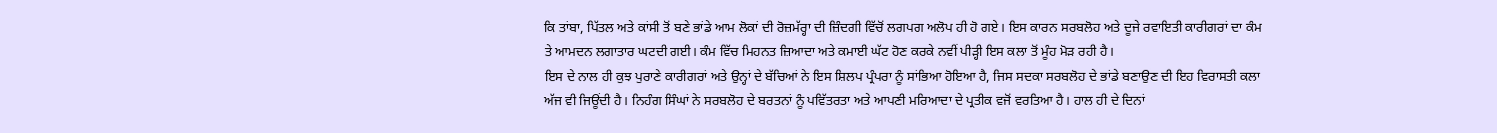ਕਿ ਤਾਂਬਾ, ਪਿੱਤਲ ਅਤੇ ਕਾਂਸੀ ਤੋਂ ਬਣੇ ਭਾਂਡੇ ਆਮ ਲੋਕਾਂ ਦੀ ਰੋਜ਼ਮੱਰ੍ਹਾ ਦੀ ਜ਼ਿੰਦਗੀ ਵਿੱਚੋਂ ਲਗਪਗ ਅਲੋਪ ਹੀ ਹੋ ਗਏ। ਇਸ ਕਾਰਨ ਸਰਬਲੋਹ ਅਤੇ ਦੂਜੇ ਰਵਾਇਤੀ ਕਾਰੀਗਰਾਂ ਦਾ ਕੰਮ ਤੇ ਆਮਦਨ ਲਗਾਤਾਰ ਘਟਦੀ ਗਈ। ਕੰਮ ਵਿੱਚ ਮਿਹਨਤ ਜ਼ਿਆਦਾ ਅਤੇ ਕਮਾਈ ਘੱਟ ਹੋਣ ਕਰਕੇ ਨਵੀਂ ਪੀੜ੍ਹੀ ਇਸ ਕਲਾ ਤੋਂ ਮੂੰਹ ਮੋੜ ਰਹੀ ਹੈ।
ਇਸ ਦੇ ਨਾਲ ਹੀ ਕੁਝ ਪੁਰਾਣੇ ਕਾਰੀਗਰਾਂ ਅਤੇ ਉਨ੍ਹਾਂ ਦੇ ਬੱਚਿਆਂ ਨੇ ਇਸ ਸ਼ਿਲਪ ਪ੍ਰੰਪਰਾ ਨੂੰ ਸਾਂਭਿਆ ਹੋਇਆ ਹੈ, ਜਿਸ ਸਦਕਾ ਸਰਬਲੋਹ ਦੇ ਭਾਂਡੇ ਬਣਾਉਣ ਦੀ ਇਹ ਵਿਰਾਸਤੀ ਕਲਾ ਅੱਜ ਵੀ ਜਿਊਂਦੀ ਹੈ। ਨਿਹੰਗ ਸਿੰਘਾਂ ਨੇ ਸਰਬਲੋਹ ਦੇ ਬਰਤਨਾਂ ਨੂੰ ਪਵਿੱਤਰਤਾ ਅਤੇ ਆਪਣੀ ਮਰਿਆਦਾ ਦੇ ਪ੍ਰਤੀਕ ਵਜੋਂ ਵਰਤਿਆ ਹੈ। ਹਾਲ ਹੀ ਦੇ ਦਿਨਾਂ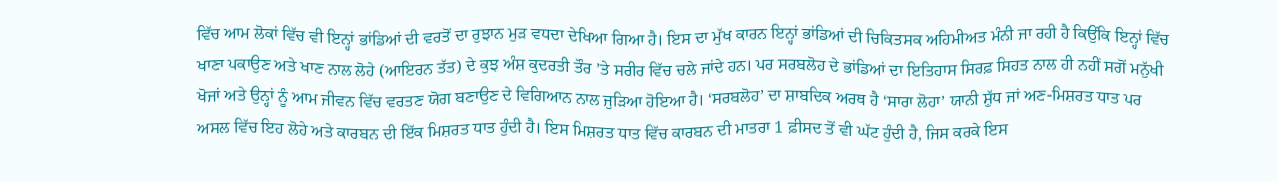ਵਿੱਚ ਆਮ ਲੋਕਾਂ ਵਿੱਚ ਵੀ ਇਨ੍ਹਾਂ ਭਾਂਡਿਆਂ ਦੀ ਵਰਤੋਂ ਦਾ ਰੁਝਾਨ ਮੁੜ ਵਧਦਾ ਦੇਖਿਆ ਗਿਆ ਹੈ। ਇਸ ਦਾ ਮੁੱਖ ਕਾਰਨ ਇਨ੍ਹਾਂ ਭਾਂਡਿਆਂ ਦੀ ਚਿਕਿਤਸਕ ਅਹਿਮੀਅਤ ਮੰਨੀ ਜਾ ਰਹੀ ਹੈ ਕਿਉਂਕਿ ਇਨ੍ਹਾਂ ਵਿੱਚ ਖਾਣਾ ਪਕਾਉਣ ਅਤੇ ਖਾਣ ਨਾਲ ਲੋਹੇ (ਆਇਰਨ ਤੱਤ) ਦੇ ਕੁਝ ਅੰਸ਼ ਕੁਦਰਤੀ ਤੌਰ ’ਤੇ ਸਰੀਰ ਵਿੱਚ ਚਲੇ ਜਾਂਦੇ ਹਨ। ਪਰ ਸਰਬਲੋਹ ਦੇ ਭਾਂਡਿਆਂ ਦਾ ਇਤਿਹਾਸ ਸਿਰਫ਼ ਸਿਹਤ ਨਾਲ ਹੀ ਨਹੀਂ ਸਗੋਂ ਮਨੁੱਖੀ ਖੋਜਾਂ ਅਤੇ ਉਨ੍ਹਾਂ ਨੂੰ ਆਮ ਜੀਵਨ ਵਿੱਚ ਵਰਤਣ ਯੋਗ ਬਣਾਉਣ ਦੇ ਵਿਗਿਆਨ ਨਾਲ ਜੁੜਿਆ ਹੋਇਆ ਹੈ। ‘ਸਰਬਲੋਹ’ ਦਾ ਸ਼ਾਬਦਿਕ ਅਰਥ ਹੈ ‘ਸਾਰਾ ਲੋਹਾ’ ਯਾਨੀ ਸ਼ੁੱਧ ਜਾਂ ਅਣ-ਮਿਸ਼ਰਤ ਧਾਤ ਪਰ ਅਸਲ ਵਿੱਚ ਇਹ ਲੋਹੇ ਅਤੇ ਕਾਰਬਨ ਦੀ ਇੱਕ ਮਿਸ਼ਰਤ ਧਾਤ ਹੁੰਦੀ ਹੈ। ਇਸ ਮਿਸ਼ਰਤ ਧਾਤ ਵਿੱਚ ਕਾਰਬਨ ਦੀ ਮਾਤਰਾ 1 ਫ਼ੀਸਦ ਤੋਂ ਵੀ ਘੱਟ ਹੁੰਦੀ ਹੈ, ਜਿਸ ਕਰਕੇ ਇਸ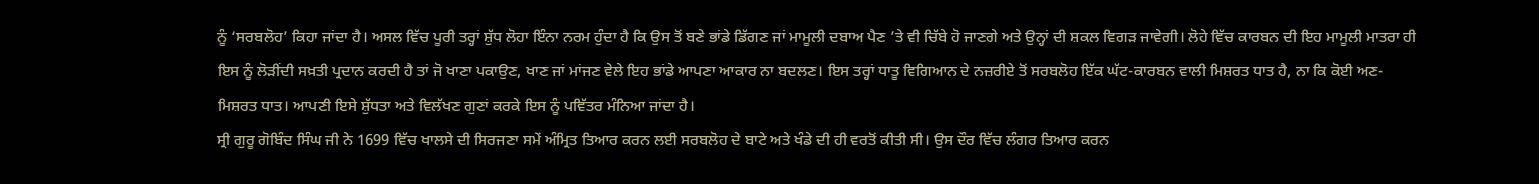ਨੂੰ ‘ਸਰਬਲੋਹ’ ਕਿਹਾ ਜਾਂਦਾ ਹੈ। ਅਸਲ ਵਿੱਚ ਪੂਰੀ ਤਰ੍ਹਾਂ ਸ਼ੁੱਧ ਲੋਹਾ ਇੰਨਾ ਨਰਮ ਹੁੰਦਾ ਹੈ ਕਿ ਉਸ ਤੋਂ ਬਣੇ ਭਾਂਡੇ ਡਿੱਗਣ ਜਾਂ ਮਾਮੂਲੀ ਦਬਾਅ ਪੈਣ ’ਤੇ ਵੀ ਚਿੱਬੇ ਹੋ ਜਾਣਗੇ ਅਤੇ ਉਨ੍ਹਾਂ ਦੀ ਸ਼ਕਲ ਵਿਗੜ ਜਾਵੇਗੀ। ਲੋਹੇ ਵਿੱਚ ਕਾਰਬਨ ਦੀ ਇਹ ਮਾਮੂਲੀ ਮਾਤਰਾ ਹੀ ਇਸ ਨੂੰ ਲੋੜੀਂਦੀ ਸਖ਼ਤੀ ਪ੍ਰਦਾਨ ਕਰਦੀ ਹੈ ਤਾਂ ਜੋ ਖਾਣਾ ਪਕਾਉਣ, ਖਾਣ ਜਾਂ ਮਾਂਜਣ ਵੇਲੇ ਇਹ ਭਾਂਡੇ ਆਪਣਾ ਆਕਾਰ ਨਾ ਬਦਲਣ। ਇਸ ਤਰ੍ਹਾਂ ਧਾਤੂ ਵਿਗਿਆਨ ਦੇ ਨਜ਼ਰੀਏ ਤੋਂ ਸਰਬਲੋਹ ਇੱਕ ਘੱਟ-ਕਾਰਬਨ ਵਾਲੀ ਮਿਸ਼ਰਤ ਧਾਤ ਹੈ, ਨਾ ਕਿ ਕੋਈ ਅਣ-ਮਿਸ਼ਰਤ ਧਾਤ। ਆਪਣੀ ਇਸੇ ਸ਼ੁੱਧਤਾ ਅਤੇ ਵਿਲੱਖਣ ਗੁਣਾਂ ਕਰਕੇ ਇਸ ਨੂੰ ਪਵਿੱਤਰ ਮੰਨਿਆ ਜਾਂਦਾ ਹੈ।
ਸ੍ਰੀ ਗੁਰੂ ਗੋਬਿੰਦ ਸਿੰਘ ਜੀ ਨੇ 1699 ਵਿੱਚ ਖਾਲਸੇ ਦੀ ਸਿਰਜਣਾ ਸਮੇਂ ਅੰਮ੍ਰਿਤ ਤਿਆਰ ਕਰਨ ਲਈ ਸਰਬਲੋਹ ਦੇ ਬਾਟੇ ਅਤੇ ਖੰਡੇ ਦੀ ਹੀ ਵਰਤੋਂ ਕੀਤੀ ਸੀ। ਉਸ ਦੌਰ ਵਿੱਚ ਲੰਗਰ ਤਿਆਰ ਕਰਨ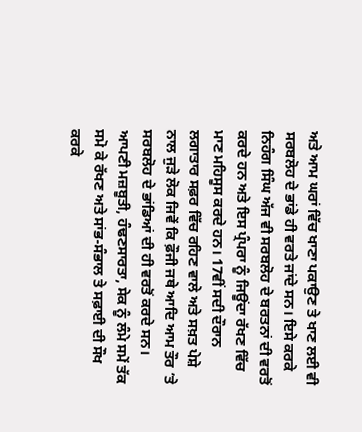ਅਤੇ ਆਮ ਘਰਾਂ ਵਿੱਚ ਖਾਣਾ ਪਕਾਉਣ ਤੇ ਖਾਣ ਲਈ ਵੀ ਸਰਬਲੋਹ ਦੇ ਭਾਂਡੇ ਹੀ ਵਰਤੇ ਜਾਂਦੇ ਸਨ। ਇਸੇ ਕਰਕੇ ਨਿਹੰਗ ਸਿੰਘ ਅੱਜ ਵੀ ਸਰਬਲੋਹ ਦੇ ਬਰਤਨਾਂ ਦੀ ਵਰਤੋਂ ਕਰਦੇ ਹਨ ਅਤੇ ਇਸ ਪ੍ਰੰਪਰਾ ਨੂੰ ਜਿਊਂਦਾ ਰੱਖਣ ਵਿੱਚ ਮਾਣ ਮਹਿਸੂਸ ਕਰਦੇ ਹਨ। 17ਵੀਂ ਸਦੀ ਦੌਰਾਨ ਲਗਾਤਾਰ ਸਫ਼ਰ ਵਿੱਚ ਰਹਿਣ ਵਾਲੇ ਅਤੇ ਸਖ਼ਤ ਪੇਸ਼ੇ ਨਾਲ ਜੁੜੇ ਲੋਕ ਜਿਵੇਂ ਕਿ ਫ਼ੌਜੀ ਜਥੇ ਆਦਿ ਆਮ ਤੌਰ ’ਤੇ ਸਰਬਲੋਹ ਦੇ ਭਾਂਡਿਆਂ ਦੀ ਹੀ ਵਰਤੋਂ ਕਰਦੇ ਸਨ। ਆਪਣੀ ਮਜ਼ਬੂਤੀ, ਹੰਢਣਸਾਰਤਾ, ਸੇਕ ਨੂੰ ਲੰਮੇ ਸਮੇਂ ਤੱਕ ਸਮੋ ਕੇ ਰੱਖਣ ਅਤੇ ਸਾਂਭ-ਸੰਭਾਲ ਤੇ ਸਫ਼ਾਈ ਦੀ ਸੌਖ ਕਰਕੇ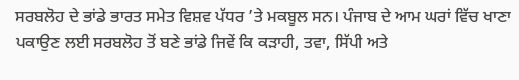ਸਰਬਲੋਹ ਦੇ ਭਾਂਡੇ ਭਾਰਤ ਸਮੇਤ ਵਿਸ਼ਵ ਪੱਧਰ ’ਤੇ ਮਕਬੂਲ ਸਨ। ਪੰਜਾਬ ਦੇ ਆਮ ਘਰਾਂ ਵਿੱਚ ਖਾਣਾ ਪਕਾਉਣ ਲਈ ਸਰਬਲੋਹ ਤੋਂ ਬਣੇ ਭਾਂਡੇ ਜਿਵੇਂ ਕਿ ਕੜਾਹੀ, ਤਵਾ, ਸਿੱਪੀ ਅਤੇ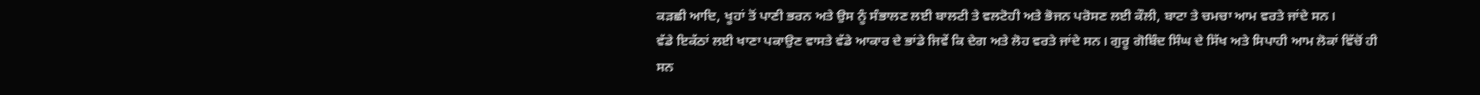ਕੜਛੀ ਆਦਿ, ਖੂਹਾਂ ਤੋਂ ਪਾਣੀ ਭਰਨ ਅਤੇ ਉਸ ਨੂੰ ਸੰਭਾਲਣ ਲਈ ਬਾਲਟੀ ਤੇ ਵਲਟੋਹੀ ਅਤੇ ਭੋਜਨ ਪਰੋਸਣ ਲਈ ਕੌਲੀ, ਬਾਟਾ ਤੇ ਚਮਚਾ ਆਮ ਵਰਤੇ ਜਾਂਦੇ ਸਨ।
ਵੱਡੇ ਇਕੱਠਾਂ ਲਈ ਖਾਣਾ ਪਕਾਉਣ ਵਾਸਤੇ ਵੱਡੇ ਆਕਾਰ ਦੇ ਭਾਂਡੇ ਜਿਵੇਂ ਕਿ ਦੇਗ ਅਤੇ ਲੋਹ ਵਰਤੇ ਜਾਂਦੇ ਸਨ। ਗੁਰੂ ਗੋਬਿੰਦ ਸਿੰਘ ਦੇ ਸਿੱਖ ਅਤੇ ਸਿਪਾਹੀ ਆਮ ਲੋਕਾਂ ਵਿੱਚੋਂ ਹੀ ਸਨ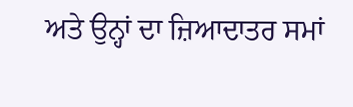ਅਤੇ ਉਨ੍ਹਾਂ ਦਾ ਜ਼ਿਆਦਾਤਰ ਸਮਾਂ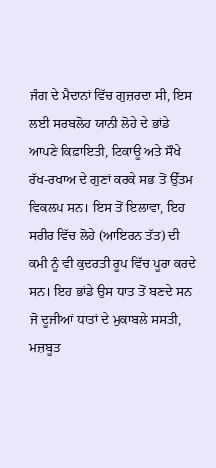ਜੰਗ ਦੇ ਮੈਦਾਨਾਂ ਵਿੱਚ ਗੁਜ਼ਰਦਾ ਸੀ, ਇਸ ਲਈ ਸਰਬਲੋਹ ਯਾਨੀ ਲੋਹੇ ਦੇ ਭਾਂਡੇ ਆਪਣੇ ਕਿਫ਼ਾਇਤੀ, ਟਿਕਾਊ ਅਤੇ ਸੌਖੇ ਰੱਖ-ਰਖਾਅ ਦੇ ਗੁਣਾਂ ਕਰਕੇ ਸਭ ਤੋਂ ਉੱਤਮ ਵਿਕਲਪ ਸਨ। ਇਸ ਤੋਂ ਇਲਾਵਾ, ਇਹ ਸਰੀਰ ਵਿੱਚ ਲੋਹੇ (ਆਇਰਨ ਤੱਤ) ਦੀ ਕਮੀ ਨੂੰ ਵੀ ਕੁਦਰਤੀ ਰੂਪ ਵਿੱਚ ਪੂਰਾ ਕਰਦੇ ਸਨ। ਇਹ ਭਾਂਡੇ ਉਸ ਧਾਤ ਤੋਂ ਬਣਦੇ ਸਨ ਜੋ ਦੂਜੀਆਂ ਧਾਤਾਂ ਦੇ ਮੁਕਾਬਲੇ ਸਸਤੀ, ਮਜ਼ਬੂਤ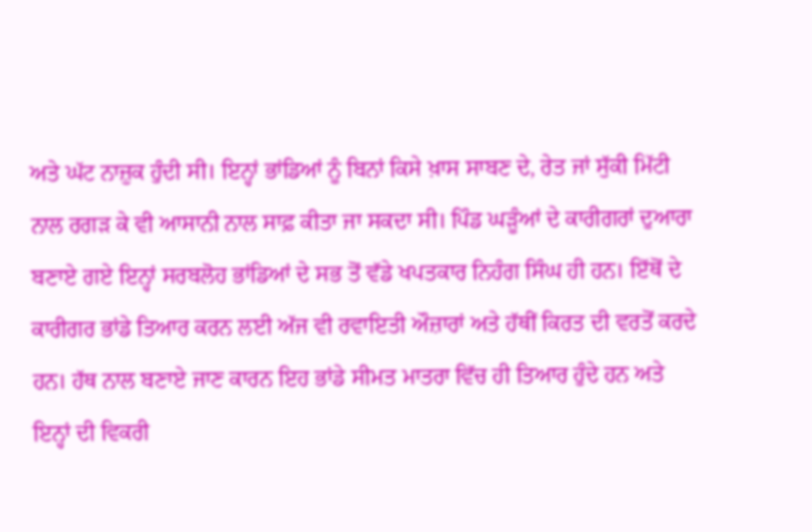ਅਤੇ ਘੱਟ ਨਾਜ਼ੁਕ ਹੁੰਦੀ ਸੀ। ਇਨ੍ਹਾਂ ਭਾਂਡਿਆਂ ਨੂੰ ਬਿਨਾਂ ਕਿਸੇ ਖ਼ਾਸ ਸਾਬਣ ਦੇ, ਰੇਤ ਜਾਂ ਸੁੱਕੀ ਮਿੱਟੀ ਨਾਲ ਰਗੜ ਕੇ ਵੀ ਆਸਾਨੀ ਨਾਲ ਸਾਫ਼ ਕੀਤਾ ਜਾ ਸਕਦਾ ਸੀ। ਪਿੰਡ ਘੜੂੰਆਂ ਦੇ ਕਾਰੀਗਰਾਂ ਦੁਆਰਾ ਬਣਾਏ ਗਏ ਇਨ੍ਹਾਂ ਸਰਬਲੋਹ ਭਾਂਡਿਆਂ ਦੇ ਸਭ ਤੋਂ ਵੱਡੇ ਖਪਤਕਾਰ ਨਿਹੰਗ ਸਿੰਘ ਹੀ ਹਨ। ਇੱਥੋਂ ਦੇ ਕਾਰੀਗਰ ਭਾਂਡੇ ਤਿਆਰ ਕਰਨ ਲਈ ਅੱਜ ਵੀ ਰਵਾਇਤੀ ਔਜ਼ਾਰਾਂ ਅਤੇ ਹੱਥੀਂ ਕਿਰਤ ਦੀ ਵਰਤੋਂ ਕਰਦੇ ਹਨ। ਹੱਥ ਨਾਲ ਬਣਾਏ ਜਾਣ ਕਾਰਨ ਇਹ ਭਾਂਡੇ ਸੀਮਤ ਮਾਤਰਾ ਵਿੱਚ ਹੀ ਤਿਆਰ ਹੁੰਦੇ ਹਨ ਅਤੇ ਇਨ੍ਹਾਂ ਦੀ ਵਿਕਰੀ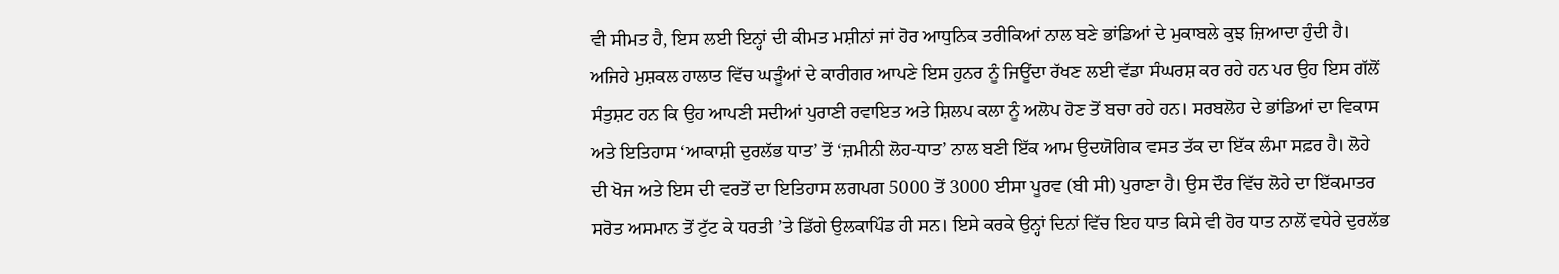ਵੀ ਸੀਮਤ ਹੈ, ਇਸ ਲਈ ਇਨ੍ਹਾਂ ਦੀ ਕੀਮਤ ਮਸ਼ੀਨਾਂ ਜਾਂ ਹੋਰ ਆਧੁਨਿਕ ਤਰੀਕਿਆਂ ਨਾਲ ਬਣੇ ਭਾਂਡਿਆਂ ਦੇ ਮੁਕਾਬਲੇ ਕੁਝ ਜ਼ਿਆਦਾ ਹੁੰਦੀ ਹੈ। ਅਜਿਹੇ ਮੁਸ਼ਕਲ ਹਾਲਾਤ ਵਿੱਚ ਘੜੂੰਆਂ ਦੇ ਕਾਰੀਗਰ ਆਪਣੇ ਇਸ ਹੁਨਰ ਨੂੰ ਜਿਊਂਦਾ ਰੱਖਣ ਲਈ ਵੱਡਾ ਸੰਘਰਸ਼ ਕਰ ਰਹੇ ਹਨ ਪਰ ਉਹ ਇਸ ਗੱਲੋਂ ਸੰਤੁਸ਼ਟ ਹਨ ਕਿ ਉਹ ਆਪਣੀ ਸਦੀਆਂ ਪੁਰਾਣੀ ਰਵਾਇਤ ਅਤੇ ਸ਼ਿਲਪ ਕਲਾ ਨੂੰ ਅਲੋਪ ਹੋਣ ਤੋਂ ਬਚਾ ਰਹੇ ਹਨ। ਸਰਬਲੋਹ ਦੇ ਭਾਂਡਿਆਂ ਦਾ ਵਿਕਾਸ ਅਤੇ ਇਤਿਹਾਸ ‘ਆਕਾਸ਼ੀ ਦੁਰਲੱਭ ਧਾਤ’ ਤੋਂ ‘ਜ਼ਮੀਨੀ ਲੋਹ-ਧਾਤ’ ਨਾਲ ਬਣੀ ਇੱਕ ਆਮ ਉਦਯੋਗਿਕ ਵਸਤ ਤੱਕ ਦਾ ਇੱਕ ਲੰਮਾ ਸਫ਼ਰ ਹੈ। ਲੋਹੇ ਦੀ ਖੋਜ ਅਤੇ ਇਸ ਦੀ ਵਰਤੋਂ ਦਾ ਇਤਿਹਾਸ ਲਗਪਗ 5000 ਤੋਂ 3000 ਈਸਾ ਪੂਰਵ (ਬੀ ਸੀ) ਪੁਰਾਣਾ ਹੈ। ਉਸ ਦੌਰ ਵਿੱਚ ਲੋਹੇ ਦਾ ਇੱਕਮਾਤਰ ਸਰੋਤ ਅਸਮਾਨ ਤੋਂ ਟੁੱਟ ਕੇ ਧਰਤੀ ’ਤੇ ਡਿੱਗੇ ਉਲਕਾਪਿੰਡ ਹੀ ਸਨ। ਇਸੇ ਕਰਕੇ ਉਨ੍ਹਾਂ ਦਿਨਾਂ ਵਿੱਚ ਇਹ ਧਾਤ ਕਿਸੇ ਵੀ ਹੋਰ ਧਾਤ ਨਾਲੋਂ ਵਧੇਰੇ ਦੁਰਲੱਭ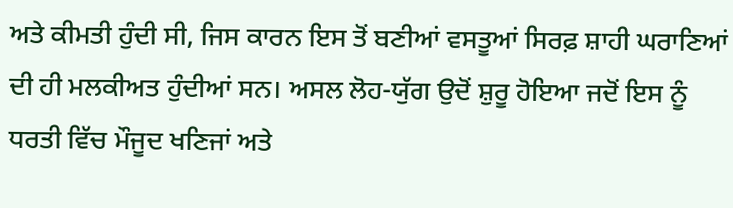ਅਤੇ ਕੀਮਤੀ ਹੁੰਦੀ ਸੀ, ਜਿਸ ਕਾਰਨ ਇਸ ਤੋਂ ਬਣੀਆਂ ਵਸਤੂਆਂ ਸਿਰਫ਼ ਸ਼ਾਹੀ ਘਰਾਣਿਆਂ ਦੀ ਹੀ ਮਲਕੀਅਤ ਹੁੰਦੀਆਂ ਸਨ। ਅਸਲ ਲੋਹ-ਯੁੱਗ ਉਦੋਂ ਸ਼ੁਰੂ ਹੋਇਆ ਜਦੋਂ ਇਸ ਨੂੰ ਧਰਤੀ ਵਿੱਚ ਮੌਜੂਦ ਖਣਿਜਾਂ ਅਤੇ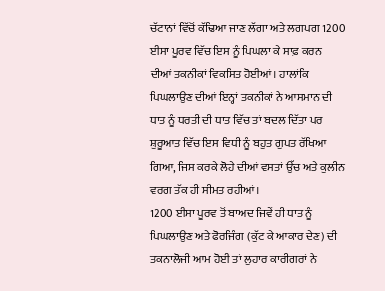ਚੱਟਾਨਾਂ ਵਿੱਚੋਂ ਕੱਢਿਆ ਜਾਣ ਲੱਗਾ ਅਤੇ ਲਗਪਗ 1200 ਈਸਾ ਪੂਰਵ ਵਿੱਚ ਇਸ ਨੂੰ ਪਿਘਲਾ ਕੇ ਸਾਫ਼ ਕਰਨ ਦੀਆਂ ਤਕਨੀਕਾਂ ਵਿਕਸਿਤ ਹੋਈਆਂ। ਹਾਲਾਂਕਿ ਪਿਘਲਾਉਣ ਦੀਆਂ ਇਨ੍ਹਾਂ ਤਕਨੀਕਾਂ ਨੇ ਆਸਮਾਨ ਦੀ ਧਾਤ ਨੂੰ ਧਰਤੀ ਦੀ ਧਾਤ ਵਿੱਚ ਤਾਂ ਬਦਲ ਦਿੱਤਾ ਪਰ ਸ਼ੁਰੂਆਤ ਵਿੱਚ ਇਸ ਵਿਧੀ ਨੂੰ ਬਹੁਤ ਗੁਪਤ ਰੱਖਿਆ ਗਿਆ, ਜਿਸ ਕਰਕੇ ਲੋਹੇ ਦੀਆਂ ਵਸਤਾਂ ਉੱਚ ਅਤੇ ਕੁਲੀਨ ਵਰਗ ਤੱਕ ਹੀ ਸੀਮਤ ਰਹੀਆਂ।
1200 ਈਸਾ ਪੂਰਵ ਤੋਂ ਬਾਅਦ ਜਿਵੇਂ ਹੀ ਧਾਤ ਨੂੰ ਪਿਘਲਾਉਣ ਅਤੇ ਫੋਰਜਿੰਗ (ਕੁੱਟ ਕੇ ਆਕਾਰ ਦੇਣ) ਦੀ ਤਕਨਾਲੋਜੀ ਆਮ ਹੋਈ ਤਾਂ ਲੁਹਾਰ ਕਾਰੀਗਰਾਂ ਨੇ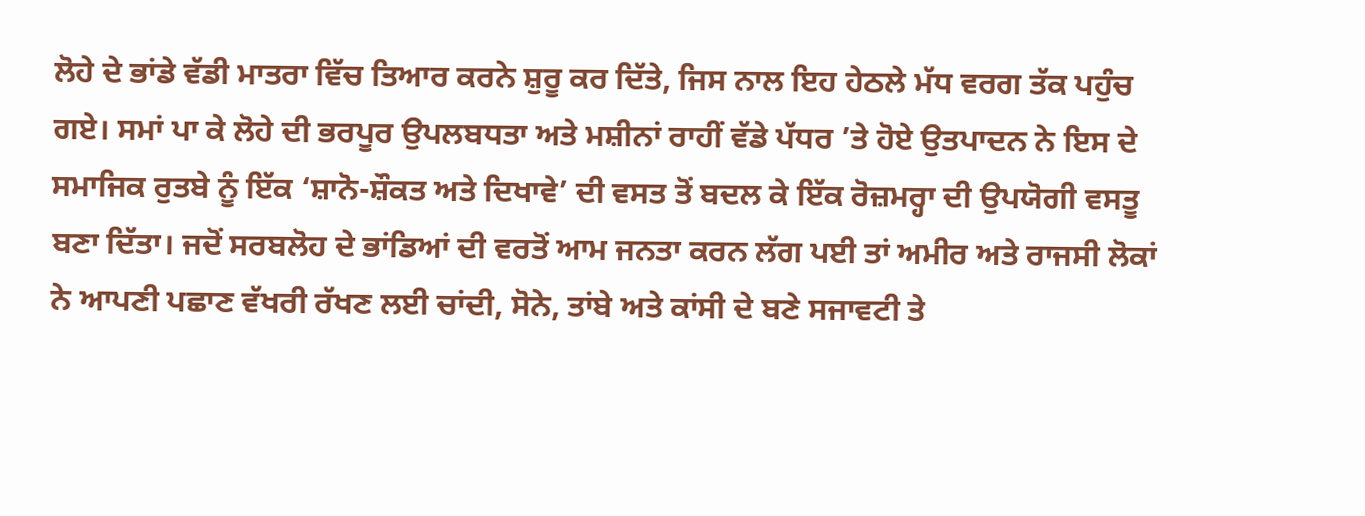ਲੋਹੇ ਦੇ ਭਾਂਡੇ ਵੱਡੀ ਮਾਤਰਾ ਵਿੱਚ ਤਿਆਰ ਕਰਨੇ ਸ਼ੁਰੂ ਕਰ ਦਿੱਤੇ, ਜਿਸ ਨਾਲ ਇਹ ਹੇਠਲੇ ਮੱਧ ਵਰਗ ਤੱਕ ਪਹੁੰਚ ਗਏ। ਸਮਾਂ ਪਾ ਕੇ ਲੋਹੇ ਦੀ ਭਰਪੂਰ ਉਪਲਬਧਤਾ ਅਤੇ ਮਸ਼ੀਨਾਂ ਰਾਹੀਂ ਵੱਡੇ ਪੱਧਰ ’ਤੇ ਹੋਏ ਉਤਪਾਦਨ ਨੇ ਇਸ ਦੇ ਸਮਾਜਿਕ ਰੁਤਬੇ ਨੂੰ ਇੱਕ ‘ਸ਼ਾਨੋ-ਸ਼ੌਕਤ ਅਤੇ ਦਿਖਾਵੇ’ ਦੀ ਵਸਤ ਤੋਂ ਬਦਲ ਕੇ ਇੱਕ ਰੋਜ਼ਮਰ੍ਹਾ ਦੀ ਉਪਯੋਗੀ ਵਸਤੂ ਬਣਾ ਦਿੱਤਾ। ਜਦੋਂ ਸਰਬਲੋਹ ਦੇ ਭਾਂਡਿਆਂ ਦੀ ਵਰਤੋਂ ਆਮ ਜਨਤਾ ਕਰਨ ਲੱਗ ਪਈ ਤਾਂ ਅਮੀਰ ਅਤੇ ਰਾਜਸੀ ਲੋਕਾਂ ਨੇ ਆਪਣੀ ਪਛਾਣ ਵੱਖਰੀ ਰੱਖਣ ਲਈ ਚਾਂਦੀ, ਸੋਨੇ, ਤਾਂਬੇ ਅਤੇ ਕਾਂਸੀ ਦੇ ਬਣੇ ਸਜਾਵਟੀ ਤੇ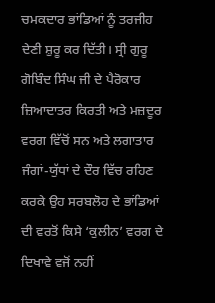ਚਮਕਦਾਰ ਭਾਂਡਿਆਂ ਨੂੰ ਤਰਜੀਹ ਦੇਣੀ ਸ਼ੁਰੂ ਕਰ ਦਿੱਤੀ। ਸ੍ਰੀ ਗੁਰੂ ਗੋਬਿੰਦ ਸਿੰਘ ਜੀ ਦੇ ਪੈਰੋਕਾਰ ਜ਼ਿਆਦਾਤਰ ਕਿਰਤੀ ਅਤੇ ਮਜ਼ਦੂਰ ਵਰਗ ਵਿੱਚੋਂ ਸਨ ਅਤੇ ਲਗਾਤਾਰ ਜੰਗਾਂ-ਯੁੱਧਾਂ ਦੇ ਦੌਰ ਵਿੱਚ ਰਹਿਣ ਕਰਕੇ ਉਹ ਸਰਬਲੋਹ ਦੇ ਭਾਂਡਿਆਂ ਦੀ ਵਰਤੋਂ ਕਿਸੇ ‘ਕੁਲੀਨ’ ਵਰਗ ਦੇ ਦਿਖਾਵੇ ਵਜੋਂ ਨਹੀਂ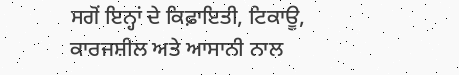ਸਗੋਂ ਇਨ੍ਹਾਂ ਦੇ ਕਿਫ਼ਾਇਤੀ, ਟਿਕਾਊ, ਕਾਰਜਸ਼ੀਲ ਅਤੇ ਆਸਾਨੀ ਨਾਲ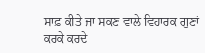ਸਾਫ਼ ਕੀਤੇ ਜਾ ਸਕਣ ਵਾਲੇ ਵਿਹਾਰਕ ਗੁਣਾਂ ਕਰਕੇ ਕਰਦੇ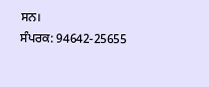ਸਨ।
ਸੰਪਰਕ: 94642-25655